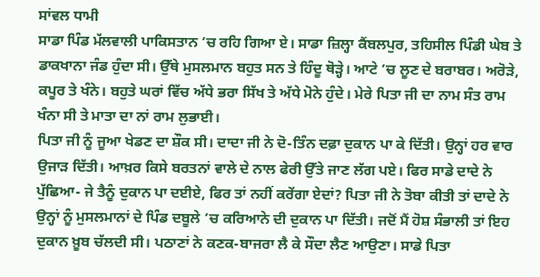ਸਾਂਵਲ ਧਾਮੀ
ਸਾਡਾ ਪਿੰਡ ਮੱਲਵਾਲੀ ਪਾਕਿਸਤਾਨ ’ਚ ਰਹਿ ਗਿਆ ਏ। ਸਾਡਾ ਜ਼ਿਲ੍ਹਾ ਕੈਂਬਲਪੁਰ, ਤਹਿਸੀਲ ਪਿੰਡੀ ਘੇਬ ਤੇ ਡਾਕਖਾਨਾ ਜੰਡ ਹੁੰਦਾ ਸੀ। ਉੱਥੇ ਮੁਸਲਮਾਨ ਬਹੁਤ ਸਨ ਤੇ ਹਿੰਦੂ ਥੋੜ੍ਹੇ। ਆਟੇ ’ਚ ਲੂਣ ਦੇ ਬਰਾਬਰ। ਅਰੋੜੇ, ਕਪੂਰ ਤੇ ਖੰਨੇ। ਬਹੁਤੇ ਘਰਾਂ ਵਿੱਚ ਅੱਧੇ ਭਰਾ ਸਿੱਖ ਤੇ ਅੱਧੇ ਮੋਨੇ ਹੁੰਦੇ। ਮੇਰੇ ਪਿਤਾ ਜੀ ਦਾ ਨਾਮ ਸੰਤ ਰਾਮ ਖੰਨਾ ਸੀ ਤੇ ਮਾਤਾ ਦਾ ਨਾਂ ਰਾਮ ਲੁਭਾਈ।
ਪਿਤਾ ਜੀ ਨੂੰ ਜੂਆ ਖੇਡਣ ਦਾ ਸ਼ੌਕ ਸੀ। ਦਾਦਾ ਜੀ ਨੇ ਦੋ-ਤਿੰਨ ਦਫ਼ਾ ਦੁਕਾਨ ਪਾ ਕੇ ਦਿੱਤੀ। ਉਨ੍ਹਾਂ ਹਰ ਵਾਰ ਉਜਾੜ ਦਿੱਤੀ। ਆਖ਼ਰ ਕਿਸੇ ਬਰਤਨਾਂ ਵਾਲੇ ਦੇ ਨਾਲ ਫੇਰੀ ਉੱਤੇ ਜਾਣ ਲੱਗ ਪਏ। ਫਿਰ ਸਾਡੇ ਦਾਦੇ ਨੇ ਪੁੱਛਿਆ- ਜੇ ਤੈਨੂੰ ਦੁਕਾਨ ਪਾ ਦਈਏ, ਫਿਰ ਤਾਂ ਨਹੀਂ ਕਰੇਂਗਾ ਏਦਾਂ? ਪਿਤਾ ਜੀ ਨੇ ਤੋਬਾ ਕੀਤੀ ਤਾਂ ਦਾਦੇ ਨੇ ਉਨ੍ਹਾਂ ਨੂੰ ਮੁਸਲਮਾਨਾਂ ਦੇ ਪਿੰਡ ਦਬੂਲੇ ’ਚ ਕਰਿਆਨੇ ਦੀ ਦੁਕਾਨ ਪਾ ਦਿੱਤੀ। ਜਦੋਂ ਮੈਂ ਹੋਸ਼ ਸੰਭਾਲੀ ਤਾਂ ਇਹ ਦੁਕਾਨ ਖ਼ੂਬ ਚੱਲਦੀ ਸੀ। ਪਠਾਣਾਂ ਨੇ ਕਣਕ-ਬਾਜਰਾ ਲੈ ਕੇ ਸੌਦਾ ਲੈਣ ਆਉਣਾ। ਸਾਡੇ ਪਿਤਾ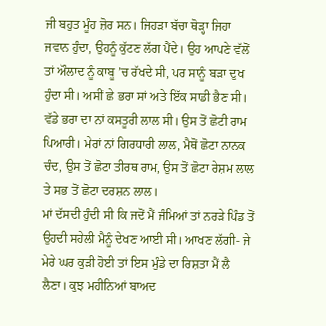ਜੀ ਬਹੁਤ ਮੂੰਹ ਜ਼ੋਰ ਸਨ। ਜਿਹੜਾ ਬੱਚਾ ਥੋੜ੍ਹਾ ਜਿਹਾ ਜਵਾਨ ਹੁੰਦਾ, ਉਹਨੂੰ ਕੁੱਟਣ ਲੱਗ ਪੈਂਦੇ। ਉਹ ਆਪਣੇ ਵੱਲੋਂ ਤਾਂ ਔਲਾਦ ਨੂੰ ਕਾਬੂ ’ਚ ਰੱਖਦੇ ਸੀ, ਪਰ ਸਾਨੂੰ ਬੜਾ ਦੁਖ ਹੁੰਦਾ ਸੀ। ਅਸੀਂ ਛੇ ਭਰਾ ਸਾਂ ਅਤੇ ਇੱਕ ਸਾਡੀ ਭੈਣ ਸੀ। ਵੱਡੇ ਭਰਾ ਦਾ ਨਾਂ ਕਸਤੂਰੀ ਲਾਲ ਸੀ। ਉਸ ਤੋਂ ਛੋਟੀ ਰਾਮ ਪਿਆਰੀ। ਮੇਰਾਂ ਨਾਂ ਗਿਰਧਾਰੀ ਲਾਲ, ਮੈਥੋਂ ਛੋਟਾ ਨਾਨਕ ਚੰਦ, ਉਸ ਤੋਂ ਛੋਟਾ ਤੀਰਥ ਰਾਮ, ਉਸ ਤੋਂ ਛੋਟਾ ਰੇਸ਼ਮ ਲਾਲ ਤੇ ਸਭ ਤੋਂ ਛੋਟਾ ਦਰਸ਼ਨ ਲਾਲ।
ਮਾਂ ਦੱਸਦੀ ਹੁੰਦੀ ਸੀ ਕਿ ਜਦੋਂ ਮੈਂ ਜੰਮਿਆਂ ਤਾਂ ਨਰੜੇ ਪਿੰਡ ਤੋਂ ਉਹਦੀ ਸਹੇਲੀ ਮੈਨੂੰ ਦੇਖਣ ਆਈ ਸੀ। ਆਖਣ ਲੱਗੀ- ਜੇ ਮੇਰੇ ਘਰ ਕੁੜੀ ਹੋਈ ਤਾਂ ਇਸ ਮੁੰਡੇ ਦਾ ਰਿਸ਼ਤਾ ਮੈਂ ਲੈ ਲੈਣਾ। ਕੁਝ ਮਹੀਨਿਆਂ ਬਾਅਦ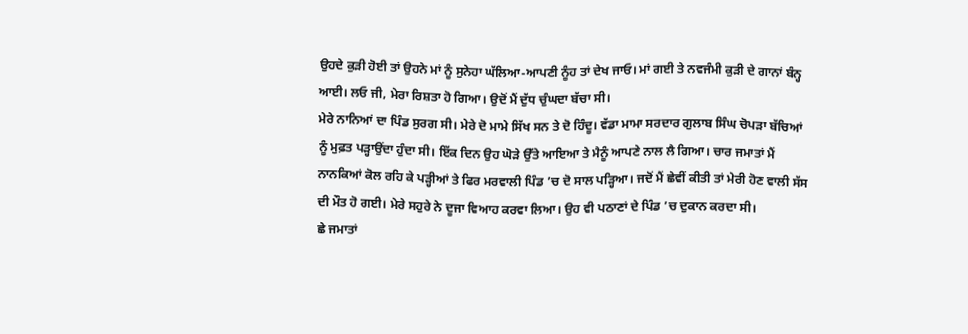ਉਹਦੇ ਕੁੜੀ ਹੋਈ ਤਾਂ ਉਹਨੇ ਮਾਂ ਨੂੰ ਸੁਨੇਹਾ ਘੱਲਿਆ-ਆਪਣੀ ਨੂੰਹ ਤਾਂ ਦੇਖ ਜਾਓ। ਮਾਂ ਗਈ ਤੇ ਨਵਜੰਮੀ ਕੁੜੀ ਦੇ ਗਾਨਾਂ ਬੰਨ੍ਹ ਆਈ। ਲਓ ਜੀ, ਮੇਰਾ ਰਿਸ਼ਤਾ ਹੋ ਗਿਆ। ਉਦੋਂ ਮੈਂ ਦੁੱਧ ਚੁੰਘਦਾ ਬੱਚਾ ਸੀ।
ਮੇਰੇ ਨਾਨਿਆਂ ਦਾ ਪਿੰਡ ਸੁਰਗ ਸੀ। ਮੇਰੇ ਦੋ ਮਾਮੇ ਸਿੱਖ ਸਨ ਤੇ ਦੋ ਹਿੰਦੂ। ਵੱਡਾ ਮਾਮਾ ਸਰਦਾਰ ਗੁਲਾਬ ਸਿੰਘ ਚੋਪੜਾ ਬੱਚਿਆਂ ਨੂੰ ਮੁਫ਼ਤ ਪੜ੍ਹਾਉਂਦਾ ਹੁੰਦਾ ਸੀ। ਇੱਕ ਦਿਨ ਉਹ ਘੋੜੇ ਉੱਤੇ ਆਇਆ ਤੇ ਮੈਨੂੰ ਆਪਣੇ ਨਾਲ ਲੈ ਗਿਆ। ਚਾਰ ਜਮਾਤਾਂ ਮੈਂ ਨਾਨਕਿਆਂ ਕੋਲ ਰਹਿ ਕੇ ਪੜ੍ਹੀਆਂ ਤੇ ਫਿਰ ਮਰਵਾਲੀ ਪਿੰਡ ’ਚ ਦੋ ਸਾਲ ਪੜ੍ਹਿਆ। ਜਦੋਂ ਮੈਂ ਛੇਵੀਂ ਕੀਤੀ ਤਾਂ ਮੇਰੀ ਹੋਣ ਵਾਲੀ ਸੱਸ ਦੀ ਮੌਤ ਹੋ ਗਈ। ਮੇਰੇ ਸਹੁਰੇ ਨੇ ਦੂਜਾ ਵਿਆਹ ਕਰਵਾ ਲਿਆ। ਉਹ ਵੀ ਪਠਾਣਾਂ ਦੇ ਪਿੰਡ ’ਚ ਦੁਕਾਨ ਕਰਦਾ ਸੀ।
ਛੇ ਜਮਾਤਾਂ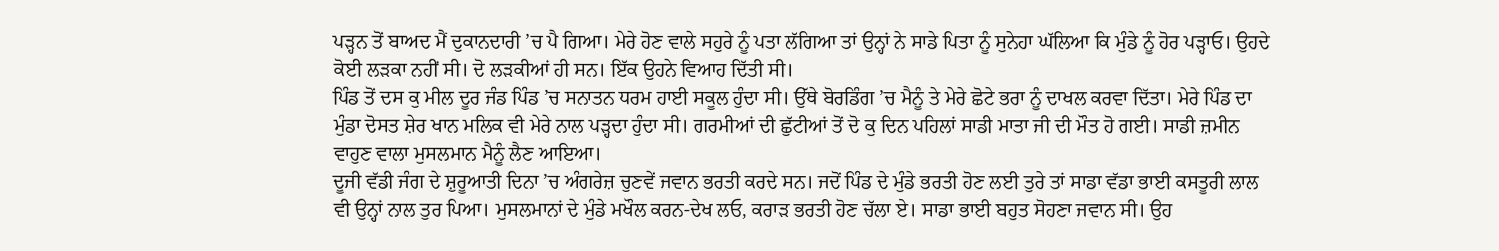ਪੜ੍ਹਨ ਤੋਂ ਬਾਅਦ ਮੈਂ ਦੁਕਾਨਦਾਰੀ ’ਚ ਪੈ ਗਿਆ। ਮੇਰੇ ਹੋਣ ਵਾਲੇ ਸਹੁਰੇ ਨੂੰ ਪਤਾ ਲੱਗਿਆ ਤਾਂ ਉਨ੍ਹਾਂ ਨੇ ਸਾਡੇ ਪਿਤਾ ਨੂੰ ਸੁਨੇਹਾ ਘੱਲਿਆ ਕਿ ਮੁੰਡੇ ਨੂੰ ਹੋਰ ਪੜ੍ਹਾਓ। ਉਹਦੇ ਕੋਈ ਲੜਕਾ ਨਹੀਂ ਸੀ। ਦੋ ਲੜਕੀਆਂ ਹੀ ਸਨ। ਇੱਕ ਉਹਨੇ ਵਿਆਹ ਦਿੱਤੀ ਸੀ।
ਪਿੰਡ ਤੋਂ ਦਸ ਕੁ ਮੀਲ ਦੂਰ ਜੰਡ ਪਿੰਡ ’ਚ ਸਨਾਤਨ ਧਰਮ ਹਾਈ ਸਕੂਲ ਹੁੰਦਾ ਸੀ। ਉੱਥੇ ਬੋਰਡਿੰਗ ’ਚ ਮੈਨੂੰ ਤੇ ਮੇਰੇ ਛੋਟੇ ਭਰਾ ਨੂੰ ਦਾਖਲ ਕਰਵਾ ਦਿੱਤਾ। ਮੇਰੇ ਪਿੰਡ ਦਾ ਮੁੰਡਾ ਦੋਸਤ ਸ਼ੇਰ ਖਾਨ ਮਲਿਕ ਵੀ ਮੇਰੇ ਨਾਲ ਪੜ੍ਹਦਾ ਹੁੰਦਾ ਸੀ। ਗਰਮੀਆਂ ਦੀ ਛੁੱਟੀਆਂ ਤੋਂ ਦੋ ਕੁ ਦਿਨ ਪਹਿਲਾਂ ਸਾਡੀ ਮਾਤਾ ਜੀ ਦੀ ਮੌਤ ਹੋ ਗਈ। ਸਾਡੀ ਜ਼ਮੀਨ ਵਾਹੁਣ ਵਾਲਾ ਮੁਸਲਮਾਨ ਮੈਨੂੰ ਲੈਣ ਆਇਆ।
ਦੂਜੀ ਵੱਡੀ ਜੰਗ ਦੇ ਸ਼ੁਰੂਆਤੀ ਦਿਨਾ ’ਚ ਅੰਗਰੇਜ਼ ਚੁਣਵੇਂ ਜਵਾਨ ਭਰਤੀ ਕਰਦੇ ਸਨ। ਜਦੋਂ ਪਿੰਡ ਦੇ ਮੁੰਡੇ ਭਰਤੀ ਹੋਣ ਲਈ ਤੁਰੇ ਤਾਂ ਸਾਡਾ ਵੱਡਾ ਭਾਈ ਕਸਤੂਰੀ ਲਾਲ ਵੀ ਉਨ੍ਹਾਂ ਨਾਲ ਤੁਰ ਪਿਆ। ਮੁਸਲਮਾਨਾਂ ਦੇ ਮੁੰਡੇ ਮਖੌਲ ਕਰਨ-ਦੇਖ ਲਓ, ਕਰਾੜ ਭਰਤੀ ਹੋਣ ਚੱਲਾ ਏ। ਸਾਡਾ ਭਾਈ ਬਹੁਤ ਸੋਹਣਾ ਜਵਾਨ ਸੀ। ਉਹ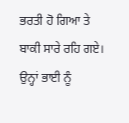ਭਰਤੀ ਹੋ ਗਿਆ ਤੇ ਬਾਕੀ ਸਾਰੇ ਰਹਿ ਗਏ। ਉਨ੍ਹਾਂ ਭਾਈ ਨੂੰ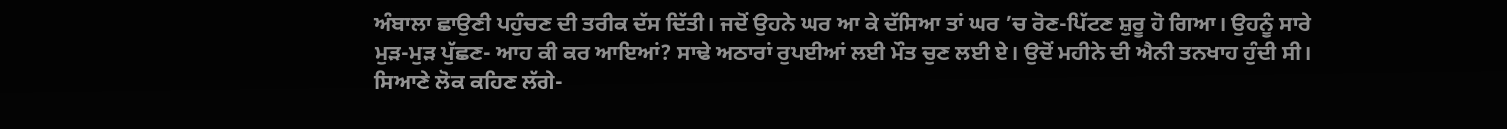ਅੰਬਾਲਾ ਛਾਉਣੀ ਪਹੁੰਚਣ ਦੀ ਤਰੀਕ ਦੱਸ ਦਿੱਤੀ। ਜਦੋਂ ਉਹਨੇ ਘਰ ਆ ਕੇ ਦੱਸਿਆ ਤਾਂ ਘਰ ’ਚ ਰੋਣ-ਪਿੱਟਣ ਸ਼ੁਰੂ ਹੋ ਗਿਆ। ਉਹਨੂੰ ਸਾਰੇ ਮੁੜ-ਮੁੜ ਪੁੱਛਣ- ਆਹ ਕੀ ਕਰ ਆਇਆਂ? ਸਾਢੇ ਅਠਾਰਾਂ ਰੁਪਈਆਂ ਲਈ ਮੌਤ ਚੁਣ ਲਈ ਏ। ਉਦੋਂ ਮਹੀਨੇ ਦੀ ਐਨੀ ਤਨਖਾਹ ਹੁੰਦੀ ਸੀ।
ਸਿਆਣੇ ਲੋਕ ਕਹਿਣ ਲੱਗੇ-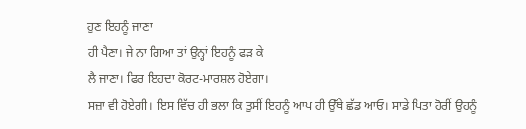ਹੁਣ ਇਹਨੂੰ ਜਾਣਾ
ਹੀ ਪੈਣਾ। ਜੇ ਨਾ ਗਿਆ ਤਾਂ ਉਨ੍ਹਾਂ ਇਹਨੂੰ ਫੜ ਕੇ
ਲੈ ਜਾਣਾ। ਫਿਰ ਇਹਦਾ ਕੋਰਟ-ਮਾਰਸ਼ਲ ਹੋਏਗਾ।
ਸਜ਼ਾ ਵੀ ਹੋਏਗੀ। ਇਸ ਵਿੱਚ ਹੀ ਭਲਾ ਕਿ ਤੁਸੀਂ ਇਹਨੂੰ ਆਪ ਹੀ ਉੱਥੇ ਛੱਡ ਆਓ। ਸਾਡੇ ਪਿਤਾ ਹੋਰੀਂ ਉਹਨੂੰ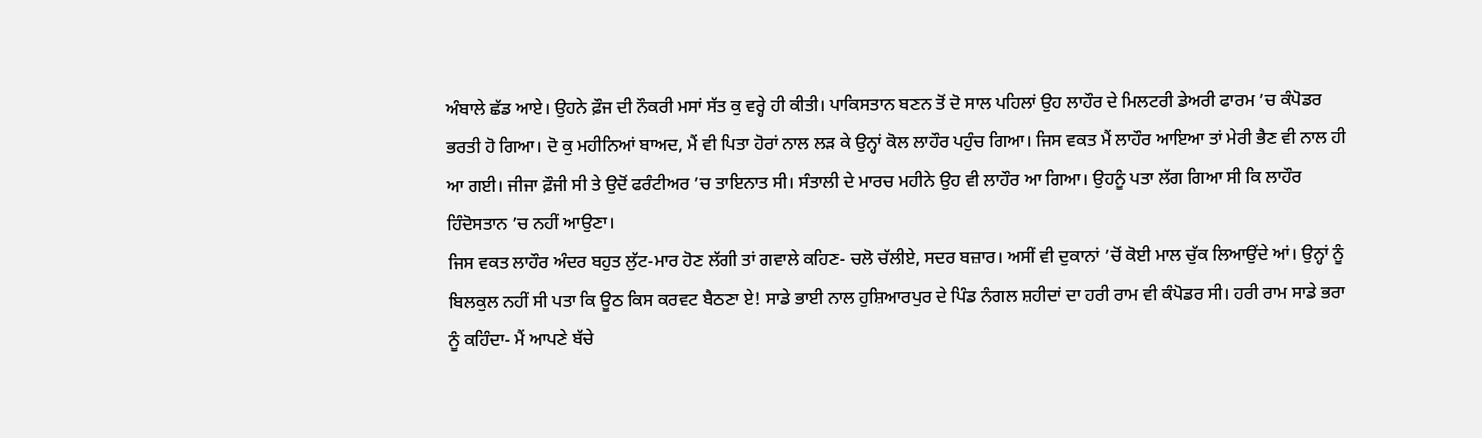ਅੰਬਾਲੇ ਛੱਡ ਆਏ। ਉਹਨੇ ਫ਼ੌਜ ਦੀ ਨੌਕਰੀ ਮਸਾਂ ਸੱਤ ਕੁ ਵਰ੍ਹੇ ਹੀ ਕੀਤੀ। ਪਾਕਿਸਤਾਨ ਬਣਨ ਤੋਂ ਦੋ ਸਾਲ ਪਹਿਲਾਂ ਉਹ ਲਾਹੌਰ ਦੇ ਮਿਲਟਰੀ ਡੇਅਰੀ ਫਾਰਮ ’ਚ ਕੰਪੋਡਰ ਭਰਤੀ ਹੋ ਗਿਆ। ਦੋ ਕੁ ਮਹੀਨਿਆਂ ਬਾਅਦ, ਮੈਂ ਵੀ ਪਿਤਾ ਹੋਰਾਂ ਨਾਲ ਲੜ ਕੇ ਉਨ੍ਹਾਂ ਕੋਲ ਲਾਹੌਰ ਪਹੁੰਚ ਗਿਆ। ਜਿਸ ਵਕਤ ਮੈਂ ਲਾਹੌਰ ਆਇਆ ਤਾਂ ਮੇਰੀ ਭੈਣ ਵੀ ਨਾਲ ਹੀ ਆ ਗਈ। ਜੀਜਾ ਫ਼ੌਜੀ ਸੀ ਤੇ ਉਦੋਂ ਫਰੰਟੀਅਰ ’ਚ ਤਾਇਨਾਤ ਸੀ। ਸੰਤਾਲੀ ਦੇ ਮਾਰਚ ਮਹੀਨੇ ਉਹ ਵੀ ਲਾਹੌਰ ਆ ਗਿਆ। ਉਹਨੂੰ ਪਤਾ ਲੱਗ ਗਿਆ ਸੀ ਕਿ ਲਾਹੌਰ ਹਿੰਦੋਸਤਾਨ ’ਚ ਨਹੀਂ ਆਉਣਾ।
ਜਿਸ ਵਕਤ ਲਾਹੌਰ ਅੰਦਰ ਬਹੁਤ ਲੁੱਟ-ਮਾਰ ਹੋਣ ਲੱਗੀ ਤਾਂ ਗਵਾਲੇ ਕਹਿਣ- ਚਲੋ ਚੱਲੀਏ, ਸਦਰ ਬਜ਼ਾਰ। ਅਸੀਂ ਵੀ ਦੁਕਾਨਾਂ ’ਚੋਂ ਕੋਈ ਮਾਲ ਚੁੱਕ ਲਿਆਉਂਦੇ ਆਂ। ਉਨ੍ਹਾਂ ਨੂੰ ਬਿਲਕੁਲ ਨਹੀਂ ਸੀ ਪਤਾ ਕਿ ਊਠ ਕਿਸ ਕਰਵਟ ਬੈਠਣਾ ਏ! ਸਾਡੇ ਭਾਈ ਨਾਲ ਹੁਸ਼ਿਆਰਪੁਰ ਦੇ ਪਿੰਡ ਨੰਗਲ ਸ਼ਹੀਦਾਂ ਦਾ ਹਰੀ ਰਾਮ ਵੀ ਕੰਪੋਡਰ ਸੀ। ਹਰੀ ਰਾਮ ਸਾਡੇ ਭਰਾ ਨੂੰ ਕਹਿੰਦਾ- ਮੈਂ ਆਪਣੇ ਬੱਚੇ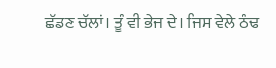ਛੱਡਣ ਚੱਲਾਂ। ਤੂੰ ਵੀ ਭੇਜ ਦੇ। ਜਿਸ ਵੇਲੇ ਠੰਢ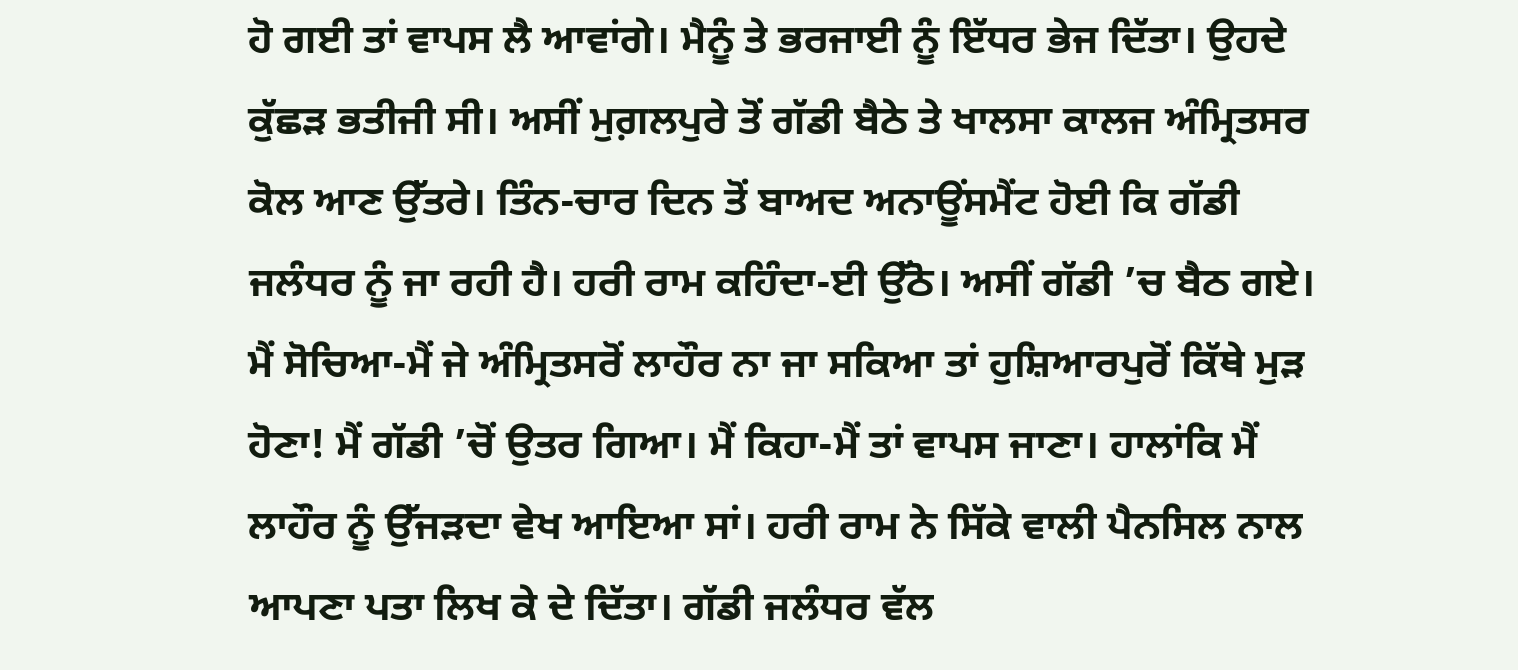ਹੋ ਗਈ ਤਾਂ ਵਾਪਸ ਲੈ ਆਵਾਂਗੇ। ਮੈਨੂੰ ਤੇ ਭਰਜਾਈ ਨੂੰ ਇੱਧਰ ਭੇਜ ਦਿੱਤਾ। ਉਹਦੇ ਕੁੱਛੜ ਭਤੀਜੀ ਸੀ। ਅਸੀਂ ਮੁਗ਼ਲਪੁਰੇ ਤੋਂ ਗੱਡੀ ਬੈਠੇ ਤੇ ਖਾਲਸਾ ਕਾਲਜ ਅੰਮ੍ਰਿਤਸਰ ਕੋਲ ਆਣ ਉੱਤਰੇ। ਤਿੰਨ-ਚਾਰ ਦਿਨ ਤੋਂ ਬਾਅਦ ਅਨਾਊਂਸਮੈਂਟ ਹੋਈ ਕਿ ਗੱਡੀ ਜਲੰਧਰ ਨੂੰ ਜਾ ਰਹੀ ਹੈ। ਹਰੀ ਰਾਮ ਕਹਿੰਦਾ-ਈ ਉੱਠੋ। ਅਸੀਂ ਗੱਡੀ ’ਚ ਬੈਠ ਗਏ। ਮੈਂ ਸੋਚਿਆ-ਮੈਂ ਜੇ ਅੰਮ੍ਰਿਤਸਰੋਂ ਲਾਹੌਰ ਨਾ ਜਾ ਸਕਿਆ ਤਾਂ ਹੁਸ਼ਿਆਰਪੁਰੋਂ ਕਿੱਥੇ ਮੁੜ ਹੋਣਾ! ਮੈਂ ਗੱਡੀ ’ਚੋਂ ਉਤਰ ਗਿਆ। ਮੈਂ ਕਿਹਾ-ਮੈਂ ਤਾਂ ਵਾਪਸ ਜਾਣਾ। ਹਾਲਾਂਕਿ ਮੈਂ ਲਾਹੌਰ ਨੂੰ ਉੱਜੜਦਾ ਵੇਖ ਆਇਆ ਸਾਂ। ਹਰੀ ਰਾਮ ਨੇ ਸਿੱਕੇ ਵਾਲੀ ਪੈਨਸਿਲ ਨਾਲ ਆਪਣਾ ਪਤਾ ਲਿਖ ਕੇ ਦੇ ਦਿੱਤਾ। ਗੱਡੀ ਜਲੰਧਰ ਵੱਲ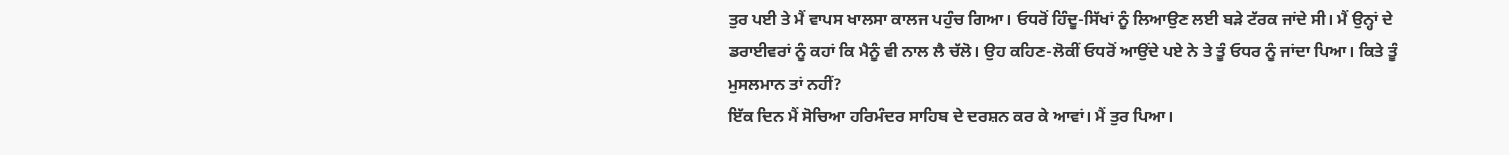ਤੁਰ ਪਈ ਤੇ ਮੈਂ ਵਾਪਸ ਖਾਲਸਾ ਕਾਲਜ ਪਹੁੰਚ ਗਿਆ। ਓਧਰੋਂ ਹਿੰਦੂ-ਸਿੱਖਾਂ ਨੂੰ ਲਿਆਉਣ ਲਈ ਬੜੇ ਟੱਰਕ ਜਾਂਦੇ ਸੀ। ਮੈਂ ਉਨ੍ਹਾਂ ਦੇ ਡਰਾਈਵਰਾਂ ਨੂੰ ਕਹਾਂ ਕਿ ਮੈਨੂੰ ਵੀ ਨਾਲ ਲੈ ਚੱਲੋ। ਉਹ ਕਹਿਣ-ਲੋਕੀਂ ਓਧਰੋਂ ਆਉਂਦੇ ਪਏ ਨੇ ਤੇ ਤੂੰ ਓਧਰ ਨੂੰ ਜਾਂਦਾ ਪਿਆ। ਕਿਤੇ ਤੂੰ ਮੁਸਲਮਾਨ ਤਾਂ ਨਹੀਂ?
ਇੱਕ ਦਿਨ ਮੈਂ ਸੋਚਿਆ ਹਰਿਮੰਦਰ ਸਾਹਿਬ ਦੇ ਦਰਸ਼ਨ ਕਰ ਕੇ ਆਵਾਂ। ਮੈਂ ਤੁਰ ਪਿਆ।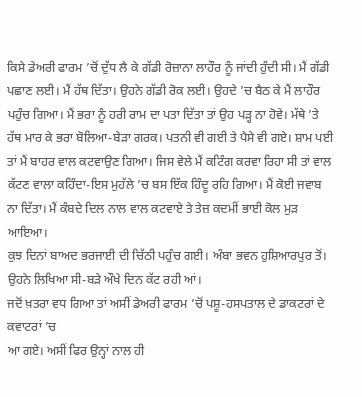ਕਿਸੇ ਡੇਅਰੀ ਫਾਰਮ ’ਚੋਂ ਦੁੱਧ ਲੈ ਕੇ ਗੱਡੀ ਰੋਜ਼ਾਨਾ ਲਾਹੌਰ ਨੂੰ ਜਾਂਦੀ ਹੁੰਦੀ ਸੀ। ਮੈਂ ਗੱਡੀ ਪਛਾਣ ਲਈ। ਮੈਂ ਹੱਥ ਦਿੱਤਾ। ਉਹਨੇ ਗੱਡੀ ਰੋਕ ਲਈ। ਉਹਦੇ ’ਚ ਬੈਠ ਕੇ ਮੈਂ ਲਾਹੌਰ ਪਹੁੰਚ ਗਿਆ। ਮੈਂ ਭਰਾ ਨੂੰ ਹਰੀ ਰਾਮ ਦਾ ਪਤਾ ਦਿੱਤਾ ਤਾਂ ਉਹ ਪੜ੍ਹ ਨਾ ਹੋਵੇ। ਮੱਥੇ ’ਤੇ ਹੱਥ ਮਾਰ ਕੇ ਭਰਾ ਬੋਲਿਆ-ਬੇੜਾ ਗਰਕ। ਪਤਨੀ ਵੀ ਗਈ ਤੇ ਪੈਸੇ ਵੀ ਗਏ। ਸ਼ਾਮ ਪਈ ਤਾਂ ਮੈਂ ਬਾਹਰ ਵਾਲ ਕਟਵਾਉਣ ਗਿਆ। ਜਿਸ ਵੇਲੇ ਮੈਂ ਕਟਿੰਗ ਕਰਵਾ ਰਿਹਾ ਸੀ ਤਾਂ ਵਾਲ ਕੱਟਣ ਵਾਲਾ ਕਹਿੰਦਾ-ਇਸ ਮੁਹੱਲੇ ’ਚ ਬਸ ਇੱਕ ਹਿੰਦੂ ਰਹਿ ਗਿਆ। ਮੈਂ ਕੋਈ ਜਵਾਬ ਨਾ ਦਿੱਤਾ। ਮੈਂ ਕੰਬਦੇ ਦਿਲ ਨਾਲ ਵਾਲ ਕਟਵਾਏ ਤੇ ਤੇਜ਼ ਕਦਮੀਂ ਭਾਈ ਕੋਲ ਮੁੜ ਆਇਆ।
ਕੁਝ ਦਿਨਾਂ ਬਾਅਦ ਭਰਜਾਈ ਦੀ ਚਿੱਠੀ ਪਹੁੰਚ ਗਈ। ਅੰਬਾ ਭਵਨ ਹੁਸ਼ਿਆਰਪੁਰ ਤੋਂ। ਉਹਨੇ ਲਿਖਿਆ ਸੀ-ਬੜੇ ਔਖੇ ਦਿਨ ਕੱਟ ਰਹੀ ਆਂ।
ਜਦੋਂ ਖ਼ਤਰਾ ਵਧ ਗਿਆ ਤਾਂ ਅਸੀਂ ਡੇਅਰੀ ਫਾਰਮ ’ਚੋਂ ਪਸ਼ੂ-ਹਸਪਤਾਲ ਦੇ ਡਾਕਟਰਾਂ ਦੇ ਕਵਾਟਰਾਂ ’ਚ
ਆ ਗਏ। ਅਸੀਂ ਫਿਰ ਉਨ੍ਹਾਂ ਨਾਲ ਹੀ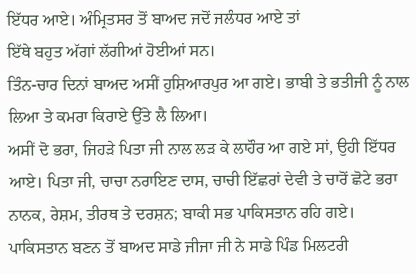ਇੱਧਰ ਆਏ। ਅੰਮ੍ਰਿਤਸਰ ਤੋਂ ਬਾਅਦ ਜਦੋਂ ਜਲੰਧਰ ਆਏ ਤਾਂ
ਇੱਥੇ ਬਹੁਤ ਅੱਗਾਂ ਲੱਗੀਆਂ ਹੋਈਆਂ ਸਨ।
ਤਿੰਨ-ਚਾਰ ਦਿਨਾਂ ਬਾਅਦ ਅਸੀਂ ਹੁਸ਼ਿਆਰਪੁਰ ਆ ਗਏ। ਭਾਬੀ ਤੇ ਭਤੀਜੀ ਨੂੰ ਨਾਲ ਲਿਆ ਤੇ ਕਮਰਾ ਕਿਰਾਏ ਉੱਤੇ ਲੈ ਲਿਆ।
ਅਸੀਂ ਦੋ ਭਰਾ, ਜਿਹੜੇ ਪਿਤਾ ਜੀ ਨਾਲ ਲੜ ਕੇ ਲਾਹੌਰ ਆ ਗਏ ਸਾਂ, ਉਹੀ ਇੱਧਰ ਆਏ। ਪਿਤਾ ਜੀ, ਚਾਚਾ ਨਰਾਇਣ ਦਾਸ, ਚਾਚੀ ਇੱਛਰਾਂ ਦੇਵੀ ਤੇ ਚਾਰੋਂ ਛੋਟੇ ਭਰਾ ਨਾਨਕ, ਰੇਸ਼ਮ, ਤੀਰਥ ਤੇ ਦਰਸ਼ਨ; ਬਾਕੀ ਸਭ ਪਾਕਿਸਤਾਨ ਰਹਿ ਗਏ। ਪਾਕਿਸਤਾਨ ਬਣਨ ਤੋਂ ਬਾਅਦ ਸਾਡੇ ਜੀਜਾ ਜੀ ਨੇ ਸਾਡੇ ਪਿੰਡ ਮਿਲਟਰੀ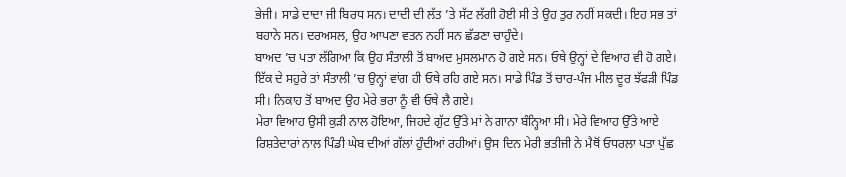ਭੇਜੀ। ਸਾਡੇ ਦਾਦਾ ਜੀ ਬਿਰਧ ਸਨ। ਦਾਦੀ ਦੀ ਲੱਤ ’ਤੇ ਸੱਟ ਲੱਗੀ ਹੋਈ ਸੀ ਤੇ ਉਹ ਤੁਰ ਨਹੀਂ ਸਕਦੀ। ਇਹ ਸਭ ਤਾਂ ਬਹਾਨੇ ਸਨ। ਦਰਅਸਲ, ਉਹ ਆਪਣਾ ਵਤਨ ਨਹੀਂ ਸਨ ਛੱਡਣਾ ਚਾਹੁੰਦੇ।
ਬਾਅਦ ’ਚ ਪਤਾ ਲੱਗਿਆ ਕਿ ਉਹ ਸੰਤਾਲੀ ਤੋਂ ਬਾਅਦ ਮੁਸਲਮਾਨ ਹੋ ਗਏ ਸਨ। ਓਥੇ ਉਨ੍ਹਾਂ ਦੇ ਵਿਆਹ ਵੀ ਹੋ ਗਏ। ਇੱਕ ਦੇ ਸਹੁਰੇ ਤਾਂ ਸੰਤਾਲੀ ’ਚ ਉਨ੍ਹਾਂ ਵਾਂਗ ਹੀ ਓਥੇ ਰਹਿ ਗਏ ਸਨ। ਸਾਡੇ ਪਿੰਡ ਤੋਂ ਚਾਰ-ਪੰਜ ਮੀਲ ਦੂਰ ਝੱਫੜੀ ਪਿੰਡ ਸੀ। ਨਿਕਾਹ ਤੋਂ ਬਾਅਦ ਉਹ ਮੇਰੇ ਭਰਾ ਨੂੰ ਵੀ ਓਥੇ ਲੈ ਗਏ।
ਮੇਰਾ ਵਿਆਹ ਉਸੀ ਕੁੜੀ ਨਾਲ ਹੋਇਆ, ਜਿਹਦੇ ਗੁੱਟ ਉੱਤੇ ਮਾਂ ਨੇ ਗਾਨਾ ਬੰਨ੍ਹਿਆ ਸੀ। ਮੇਰੇ ਵਿਆਹ ਉੱਤੇ ਆਏ ਰਿਸ਼ਤੇਦਾਰਾਂ ਨਾਲ ਪਿੰਡੀ ਘੇਬ ਦੀਆਂ ਗੱਲਾਂ ਹੁੰਦੀਆਂ ਰਹੀਆਂ। ਉਸ ਦਿਨ ਮੇਰੀ ਭਤੀਜੀ ਨੇ ਮੈਥੋਂ ਓਧਰਲਾ ਪਤਾ ਪੁੱਛ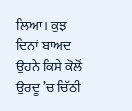ਲਿਆ। ਕੁਝ ਦਿਨਾਂ ਬਾਅਦ ਉਹਨੇ ਕਿਸੇ ਕੋਲੋਂ ਉਰਦੂ ’ਚ ਚਿੱਠੀ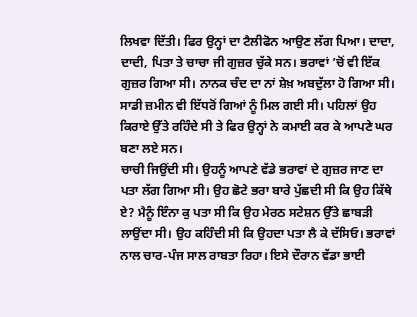ਲਿਖਵਾ ਦਿੱਤੀ। ਫਿਰ ਉਨ੍ਹਾਂ ਦਾ ਟੈਲੀਫੋਨ ਆਉਣ ਲੱਗ ਪਿਆ। ਦਾਦਾ, ਦਾਦੀ, ਪਿਤਾ ਤੇ ਚਾਚਾ ਜੀ ਗੁਜ਼ਰ ਚੁੱਕੇ ਸਨ। ਭਰਾਵਾਂ ’ਚੋਂ ਵੀ ਇੱਕ ਗੁਜ਼ਰ ਗਿਆ ਸੀ। ਨਾਨਕ ਚੰਦ ਦਾ ਨਾਂ ਸ਼ੇਖ਼ ਅਬਦੁੱਲਾ ਹੋ ਗਿਆ ਸੀ। ਸਾਡੀ ਜ਼ਮੀਨ ਵੀ ਇੱਧਰੋਂ ਗਿਆਂ ਨੂੰ ਮਿਲ ਗਈ ਸੀ। ਪਹਿਲਾਂ ਉਹ ਕਿਰਾਏ ਉੱਤੇ ਰਹਿੰਦੇ ਸੀ ਤੇ ਫਿਰ ਉਨ੍ਹਾਂ ਨੇ ਕਮਾਈ ਕਰ ਕੇ ਆਪਣੇ ਘਰ ਬਣਾ ਲਏ ਸਨ।
ਚਾਚੀ ਜਿਉਂਦੀ ਸੀ। ਉਹਨੂੰ ਆਪਣੇ ਵੱਡੇ ਭਰਾਵਾਂ ਦੇ ਗੁਜ਼ਰ ਜਾਣ ਦਾ ਪਤਾ ਲੱਗ ਗਿਆ ਸੀ। ਉਹ ਛੋਟੇ ਭਰਾ ਬਾਰੇ ਪੁੱਛਦੀ ਸੀ ਕਿ ਉਹ ਕਿੱਥੇ ਏ? ਮੈਨੂੰ ਇੰਨਾ ਕੁ ਪਤਾ ਸੀ ਕਿ ਉਹ ਮੇਰਠ ਸਟੇਸ਼ਨ ਉੱਤੇ ਛਾਬੜੀ ਲਾਉਂਦਾ ਸੀ। ਉਹ ਕਹਿੰਦੀ ਸੀ ਕਿ ਉਹਦਾ ਪਤਾ ਲੈ ਕੇ ਦੱਸਿਓ। ਭਰਾਵਾਂ ਨਾਲ ਚਾਰ-ਪੰਜ ਸਾਲ ਰਾਬਤਾ ਰਿਹਾ। ਇਸੇ ਦੌਰਾਨ ਵੱਡਾ ਭਾਈ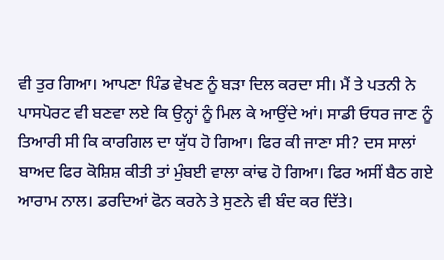ਵੀ ਤੁਰ ਗਿਆ। ਆਪਣਾ ਪਿੰਡ ਵੇਖਣ ਨੂੰ ਬੜਾ ਦਿਲ ਕਰਦਾ ਸੀ। ਮੈਂ ਤੇ ਪਤਨੀ ਨੇ ਪਾਸਪੋਰਟ ਵੀ ਬਣਵਾ ਲਏ ਕਿ ਉਨ੍ਹਾਂ ਨੂੰ ਮਿਲ ਕੇ ਆਉਂਦੇ ਆਂ। ਸਾਡੀ ਓਧਰ ਜਾਣ ਨੂੰ ਤਿਆਰੀ ਸੀ ਕਿ ਕਾਰਗਿਲ ਦਾ ਯੁੱਧ ਹੋ ਗਿਆ। ਫਿਰ ਕੀ ਜਾਣਾ ਸੀ? ਦਸ ਸਾਲਾਂ ਬਾਅਦ ਫਿਰ ਕੋਸ਼ਿਸ਼ ਕੀਤੀ ਤਾਂ ਮੁੰਬਈ ਵਾਲਾ ਕਾਂਢ ਹੋ ਗਿਆ। ਫਿਰ ਅਸੀਂ ਬੈਠ ਗਏ ਆਰਾਮ ਨਾਲ। ਡਰਦਿਆਂ ਫੋਨ ਕਰਨੇ ਤੇ ਸੁਣਨੇ ਵੀ ਬੰਦ ਕਰ ਦਿੱਤੇ।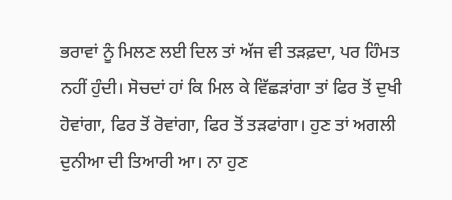ਭਰਾਵਾਂ ਨੂੰ ਮਿਲਣ ਲਈ ਦਿਲ ਤਾਂ ਅੱਜ ਵੀ ਤੜਫ਼ਦਾ, ਪਰ ਹਿੰਮਤ ਨਹੀਂ ਹੁੰਦੀ। ਸੋਚਦਾਂ ਹਾਂ ਕਿ ਮਿਲ ਕੇ ਵਿੱਛੜਾਂਗਾ ਤਾਂ ਫਿਰ ਤੋਂ ਦੁਖੀ ਹੋਵਾਂਗਾ, ਫਿਰ ਤੋਂ ਰੋਵਾਂਗਾ, ਫਿਰ ਤੋਂ ਤੜਫਾਂਗਾ। ਹੁਣ ਤਾਂ ਅਗਲੀ ਦੁਨੀਆ ਦੀ ਤਿਆਰੀ ਆ। ਨਾ ਹੁਣ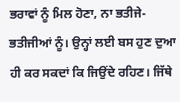ਭਰਾਵਾਂ ਨੂੰ ਮਿਲ ਹੋਣਾ, ਨਾ ਭਤੀਜੇ-ਭਤੀਜੀਆਂ ਨੂੰ। ਉਨ੍ਹਾਂ ਲਈ ਬਸ ਹੁਣ ਦੁਆ ਹੀ ਕਰ ਸਕਦਾਂ ਕਿ ਜਿਉਂਦੇ ਰਹਿਣ। ਜਿੱਥੇ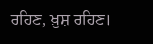ਰਹਿਣ, ਖ਼ੁਸ਼ ਰਹਿਣ।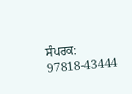ਸੰਪਰਕ: 97818-43444